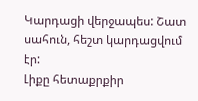Կարդացի վերջապես: Շատ սահուն, հեշտ կարդացվում էր:
Լիքը հետաքրքիր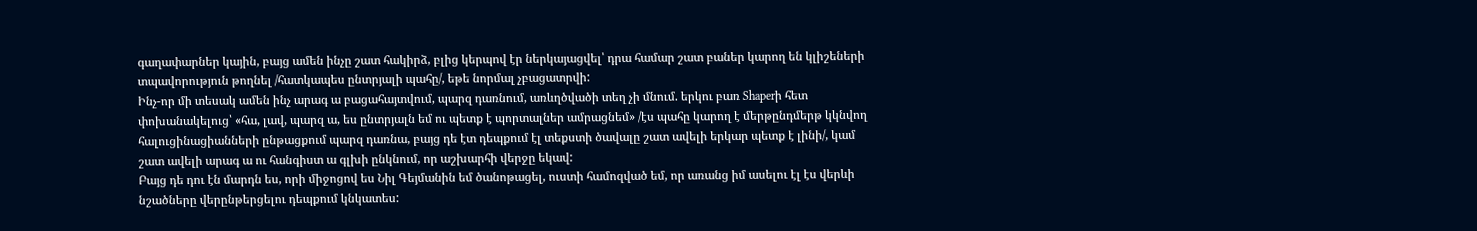գաղափարներ կային, բայց ամեն ինչը շատ հակիրձ, բլից կերպով էր ներկայացվել՝ դրա համար շատ բաներ կարող են կլիշեների տպավորություն թողնել /հատկապես ընտրյալի պահը/, եթե նորմալ չբացատրվի:
Ինչ-որ մի տեսակ ամեն ինչ արագ ա բացահայտվում, պարզ դառնում, առևղծվածի տեղ չի մնում. երկու բառ Shaperի հետ փոխանակելուց՝ «հա, լավ, պարզ ա, ես ընտրյալն եմ ու պետք է պորտալներ ամրացնեմ» /էս պահը կարող է մերթընդմերթ կկնվող հալուցինացիանների ընթացքում պարզ դառնա, բայց դե էտ դեպքում էլ տեքստի ծավալը շատ ավելի երկար պետք է լինի/, կամ շատ ավելի արագ ա ու հանգիստ ա գլխի ընկնում, որ աշխարհի վերջը եկավ:
Բայց դե դու էն մարդն ես, որի միջոցով ես Նիլ Գեյմանին եմ ծանոթացել, ուստի համոզված եմ, որ առանց իմ ասելու էլ էս վերևի նշածները վերընթերցելու դեպքում կնկատես: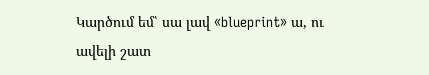Կարծում եմ՝ սա լավ «blueprint» ա, ու ավելի շատ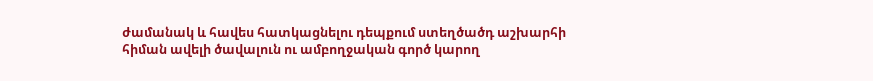ժամանակ և հավես հատկացնելու դեպքում ստեղծածդ աշխարհի հիման ավելի ծավալուն ու ամբողջական գործ կարող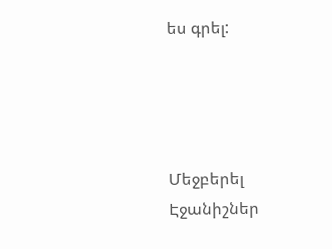ես գրել:




Մեջբերել
Էջանիշներ